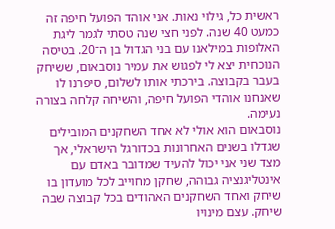ראשית כל, גילוי נאות. אני אוהד הפועל חיפה זה כמעט 40 שנה. לפני חצי שנה טסתי לגמר ליגת האלופות במילאנו עם בני הגדול בן ה־20. בטיסה הנוכחית יצא לי לפגוש את עמיר נוסבאום, ששיחק בעבר בקבוצה. בירכתי אותו לשלום, סיפרנו לו שאנחנו אוהדי הפועל חיפה, והשיחה קלחה בצורה נעימה.
נוסבאום הוא אולי לא אחד השחקנים המובילים שגדלו בשנים האחרונות בכדורגל הישראלי, אך מצד שני אני יכול להעיד שמדובר באדם עם אינטליגנציה גבוהה, שחקן מחוייב לכל מועדון בו שיחק ואחד השחקנים האהודים בכל קבוצה שבה שיחק. עצם מינויו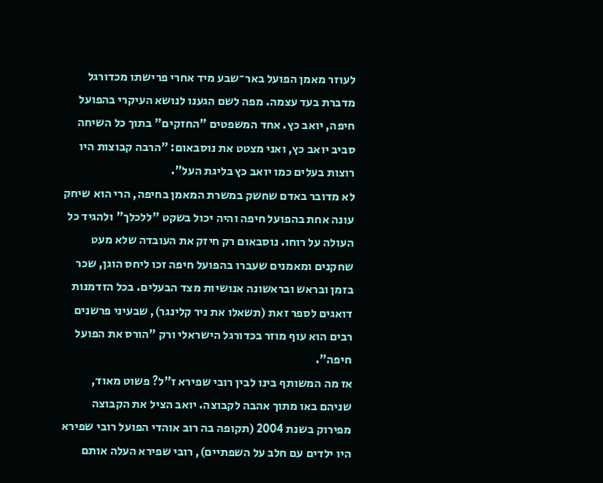לעוזר מאמן הפועל באר־שבע מיד אחרי פרישתו מכדורגל מדברת בעד עצמה. מפה לשם הגענו לנושא העיקרי בהפועל חיפה, יואב כץ. אחד המשפטים "החזקים" בתוך כל השיחה סביב יואב כץ, ואני מצטט את נוסבאום: "הרבה קבוצות היו רוצות בעלים כמו יואב כץ בליגת העל".
לא מדובר באדם שחשק במשרת המאמן בחיפה, הרי הוא שיחק עונה אחת בהפועל חיפה והיה יכול בשקט "ללכלך" ולהגיד כל העולה על רוחו. נוסבאום רק חיזק את העובדה שלא מעט שחקנים ומאמנים שעברו בהפועל חיפה זכו ליחס הוגן, שכר בזמן ובראש ובראשונה אנושיות מצד הבעלים. בכל הזדמנות דואגים לספר זאת (תשאלו את ניר קלינגר), שבעיני פרשנים רבים הוא עוף מוזר בכדורגל הישראלי ורק "הורס את הפועל חיפה".
אז מה המשותף בינו לבין רובי שפירא ז"ל? פשוט מאוד, שניהם באו מתוך אהבה לקבוצה. יואב הציל את הקבוצה מפירוק בשנת 2004 (תקופה בה רוב אוהדי הפועל רובי שפירא היו ילדים עם חלב על השפתיים), רובי שפירא העלה אותם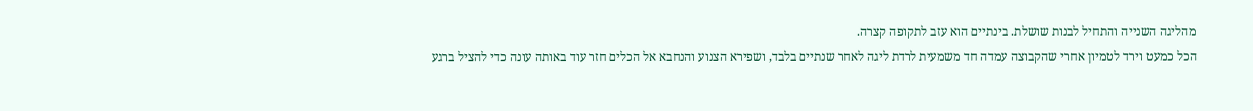מהליגה השנייה והתחיל לבנות שושלת. בינתיים הוא עזב לתקופה קצרה.
הכל כמעט וירד לטמיון אחרי שהקבוצה עמדה חד משמעית לרדת ליגה לאחר שנתיים בלבד, ושפירא הצנוע והנחבא אל הכלים חזר עוד באותה עונה כדי להציל ברגע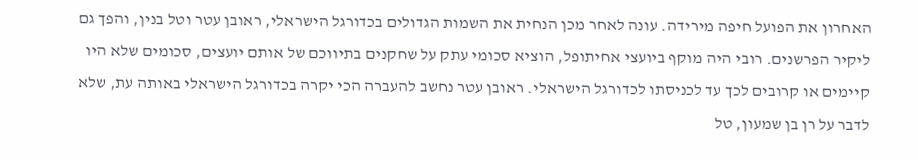האחרון את הפועל חיפה מירידה. עונה לאחר מכן הנחית את השמות הגדולים בכדורגל הישראלי, ראובן עטר וטל בנין, והפך גם ליקיר הפרשנים. רובי היה מוקף ביועצי אחיתופל, הוציא סכומי עתק על שחקנים בתיווכם של אותם יועצים, סכומים שלא היו קיימים או קרובים לכך עד לכניסתו לכדורגל הישראלי. ראובן עטר נחשב להעברה הכי יקרה בכדורגל הישראלי באותה עת, שלא לדבר על רן בן שמעון, טל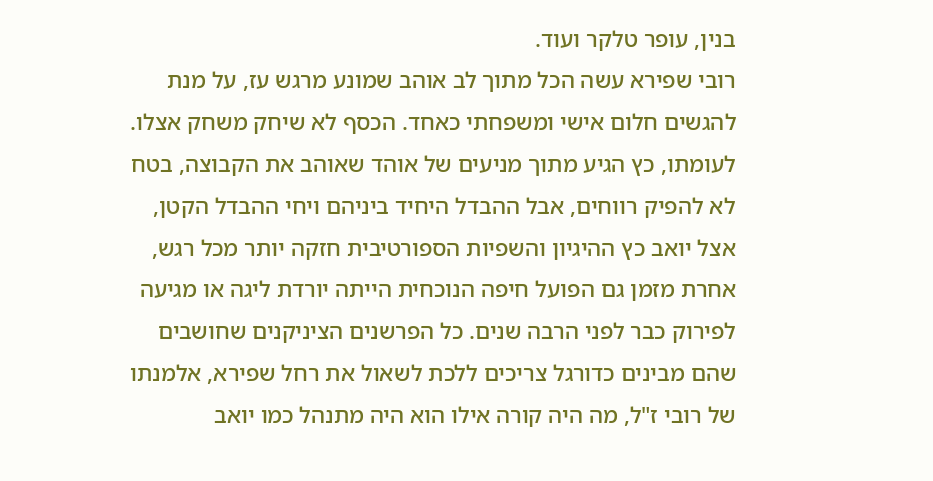בנין, עופר טלקר ועוד.
רובי שפירא עשה הכל מתוך לב אוהב שמונע מרגש עז, על מנת להגשים חלום אישי ומשפחתי כאחד. הכסף לא שיחק משחק אצלו. לעומתו, כץ הגיע מתוך מניעים של אוהד שאוהב את הקבוצה, בטח לא להפיק רווחים, אבל ההבדל היחיד ביניהם ויחי ההבדל הקטן, אצל יואב כץ ההיגיון והשפיות הספורטיבית חזקה יותר מכל רגש, אחרת מזמן גם הפועל חיפה הנוכחית הייתה יורדת ליגה או מגיעה לפירוק כבר לפני הרבה שנים. כל הפרשנים הציניקנים שחושבים שהם מבינים כדורגל צריכים ללכת לשאול את רחל שפירא, אלמנתו של רובי ז"ל, מה היה קורה אילו הוא היה מתנהל כמו יואב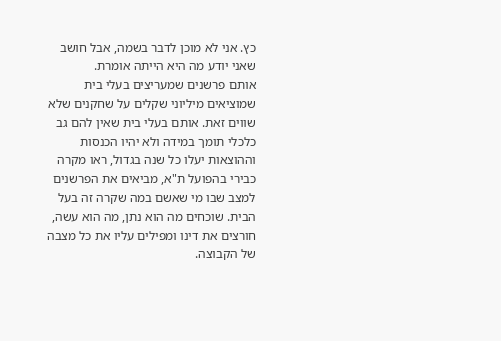כץ. אני לא מוכן לדבר בשמה, אבל חושב שאני יודע מה היא הייתה אומרת.
אותם פרשנים שמעריצים בעלי בית שמוציאים מיליוני שקלים על שחקנים שלא שווים זאת. אותם בעלי בית שאין להם גב כלכלי תומך במידה ולא יהיו הכנסות וההוצאות יעלו כל שנה בגדול, ראו מקרה כבירי בהפועל ת"א, מביאים את הפרשנים למצב שבו מי שאשם במה שקרה זה בעל הבית. שוכחים מה הוא נתן, מה הוא עשה, חורצים את דינו ומפילים עליו את כל מצבה של הקבוצה.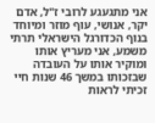אני מתגעגע לרובי ז"ל, אדם יקר, אנושי, עוף מוזר ומיוחד בנוף הכדורגל הישראלי תרתי משמע, אני מעריץ אותו ומוקיר אותו על העובדה שבזכותו במשך 46 שנות חיי זכיתי לראות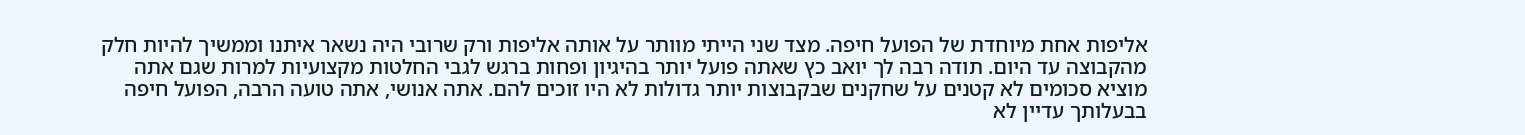אליפות אחת מיוחדת של הפועל חיפה. מצד שני הייתי מוותר על אותה אליפות ורק שרובי היה נשאר איתנו וממשיך להיות חלק מהקבוצה עד היום. תודה רבה לך יואב כץ שאתה פועל יותר בהיגיון ופחות ברגש לגבי החלטות מקצועיות למרות שגם אתה מוציא סכומים לא קטנים על שחקנים שבקבוצות יותר גדולות לא היו זוכים להם. אתה אנושי, אתה טועה הרבה, הפועל חיפה בבעלותך עדיין לא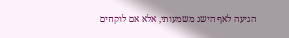הגיעה לאף הישג משמעותי, אלא אם לוקחים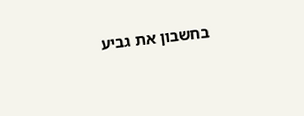בחשבון את גביע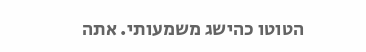הטוטו כהישג משמעותי. אתה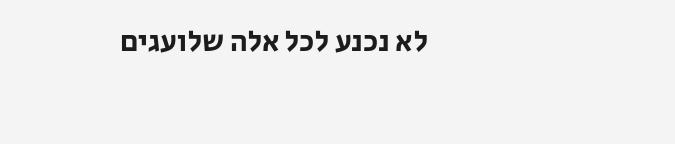לא נכנע לכל אלה שלועגים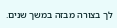לך בצורה מבזה במשך שנים.